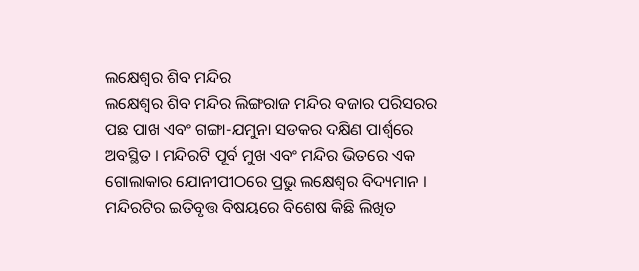ଲକ୍ଷେଶ୍ଵର ଶିବ ମନ୍ଦିର
ଲକ୍ଷେଶ୍ୱର ଶିବ ମନ୍ଦିର ଲିଙ୍ଗରାଜ ମନ୍ଦିର ବଜାର ପରିସରର ପଛ ପାଖ ଏବଂ ଗଙ୍ଗା-ଯମୁନା ସଡକର ଦକ୍ଷିଣ ପାର୍ଶ୍ୱରେ ଅବସ୍ଥିତ । ମନ୍ଦିରଟି ପୂର୍ବ ମୁଖ ଏବଂ ମନ୍ଦିର ଭିତରେ ଏକ ଗୋଲାକାର ଯୋନୀପୀଠରେ ପ୍ରଭୁ ଲକ୍ଷେଶ୍ୱର ବିଦ୍ୟମାନ । ମନ୍ଦିରଟିର ଇତିବୃତ୍ତ ବିଷୟରେ ବିଶେଷ କିଛି ଲିଖିତ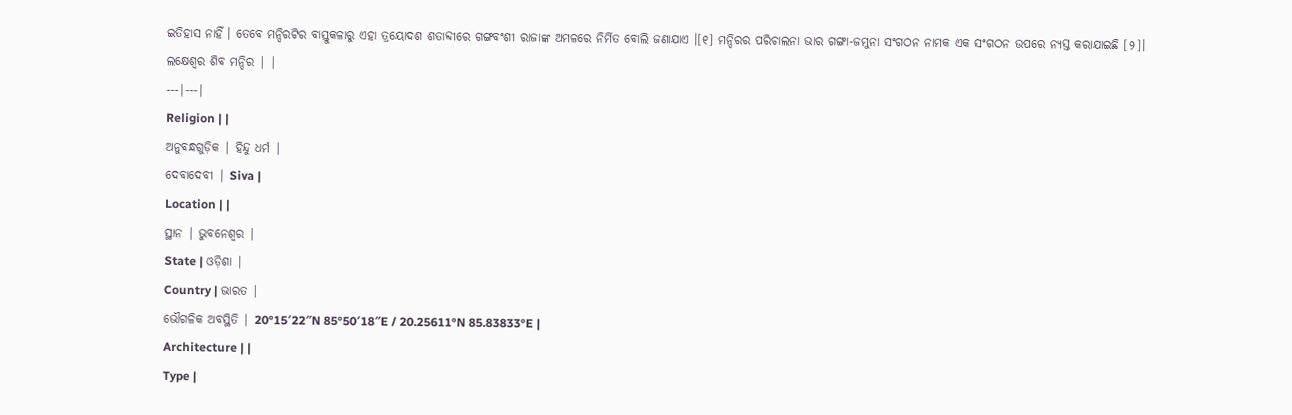ଇତିହାସ ନାହିଁ । ତେବେ ମନ୍ଦିରଟିର ବାସ୍ତୁକଳାରୁ ଏହା ତ୍ରୟୋଦଶ ଶତାବ୍ଦୀରେ ଗଙ୍ଗବଂଶୀ ରାଜାଙ୍କ ଅମଳରେ ନିର୍ମିତ ବୋଲି ଜଣାଯାଏ ।[୧] ମନ୍ଦିରର ପରିଚାଲନା ଭାର ଗଙ୍ଗା-ଜମୁନା ସଂଗଠନ ନାମକ ଏକ ସଂଗଠନ ଉପରେ ନ୍ୟସ୍ତ କରାଯାଇଛି [୨]।
ଲକ୍ଷେଶ୍ୱର ଶିବ ମନ୍ଦିର | |
---|---|
Religion | |
ଅନୁବନ୍ଧଗୁଡ଼ିକ | ହିନ୍ଦୁ ଧର୍ମ |
ଦେବାଦେବୀ | Siva |
Location | |
ସ୍ଥାନ | ଭୁବନେଶ୍ୱର |
State | ଓଡ଼ିଶା |
Country | ଭାରତ |
ଭୌଗଳିକ ଅବସ୍ଥିତି | 20°15′22″N 85°50′18″E / 20.25611°N 85.83833°E |
Architecture | |
Type |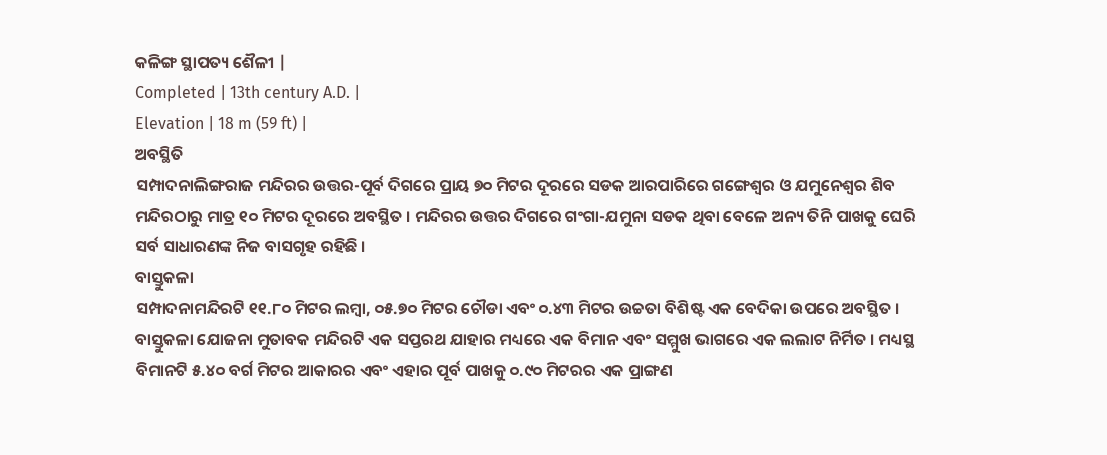କଳିଙ୍ଗ ସ୍ଥାପତ୍ୟ ଶୈଳୀ |
Completed | 13th century A.D. |
Elevation | 18 m (59 ft) |
ଅବସ୍ଥିତି
ସମ୍ପାଦନାଲିଙ୍ଗରାଜ ମନ୍ଦିରର ଉତ୍ତର-ପୂର୍ବ ଦିଗରେ ପ୍ରାୟ ୭୦ ମିଟର ଦୂରରେ ସଡକ ଆରପାରିରେ ଗଙ୍ଗେଶ୍ୱର ଓ ଯମୁନେଶ୍ୱର ଶିବ ମନ୍ଦିରଠାରୁ ମାତ୍ର ୧୦ ମିଟର ଦୂରରେ ଅବସ୍ଥିତ । ମନ୍ଦିରର ଉତ୍ତର ଦିଗରେ ଗଂଗା-ଯମୁନା ସଡକ ଥିବା ବେଳେ ଅନ୍ୟ ତିନି ପାଖକୁ ଘେରି ସର୍ବ ସାଧାରଣଙ୍କ ନିଜ ବାସଗୃହ ରହିଛି ।
ବାସ୍ତୁକଳା
ସମ୍ପାଦନାମନ୍ଦିରଟି ୧୧.୮୦ ମିଟର ଲମ୍ବା, ୦୫.୭୦ ମିଟର ଚୌଡା ଏବଂ ୦.୪୩ ମିଟର ଉଚ୍ଚତା ବିଶିଷ୍ଟ ଏକ ବେଦିକା ଉପରେ ଅବସ୍ଥିତ । ବାସ୍ତୁକଳା ଯୋଜନା ମୁତାବକ ମନ୍ଦିରଟି ଏକ ସପ୍ତରଥ ଯାହାର ମଧ୍ୟରେ ଏକ ବିମାନ ଏବଂ ସମ୍ମୁଖ ଭାଗରେ ଏକ ଲଲାଟ ନିର୍ମିତ । ମଧ୍ୟସ୍ଥ ବିମାନଟି ୫.୪୦ ବର୍ଗ ମିଟର ଆକାରର ଏବଂ ଏହାର ପୂର୍ବ ପାଖକୁ ୦.୯୦ ମିଟରର ଏକ ପ୍ରାଙ୍ଗଣ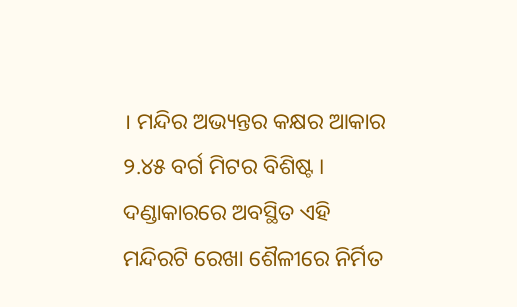। ମନ୍ଦିର ଅଭ୍ୟନ୍ତର କକ୍ଷର ଆକାର ୨.୪୫ ବର୍ଗ ମିଟର ବିଶିଷ୍ଟ । ଦଣ୍ଡାକାରରେ ଅବସ୍ଥିତ ଏହି ମନ୍ଦିରଟି ରେଖା ଶୈଳୀରେ ନିର୍ମିତ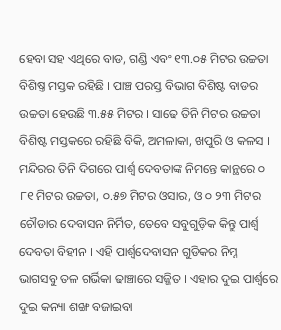ହେବା ସହ ଏଥିରେ ବାଡ, ଗଣ୍ଡି ଏବଂ ୧୩.୦୫ ମିଟର ଉଚ୍ଚତା ବିଶିଷ୍ତ ମସ୍ତକ ରହିଛି । ପାଞ୍ଚ ପରସ୍ତ ବିଭାଗ ବିଶିଷ୍ଟ ବାଡର ଉଚ୍ଚତା ହେଉଛି ୩.୫୫ ମିଟର । ସାଢେ ତିନି ମିଟର ଉଚ୍ଚତା ବିଶିଷ୍ଟ ମସ୍ତକରେ ରହିଛି ବିକି, ଅମଳାକା, ଖପୁରି ଓ କଳସ ।
ମନ୍ଦିରର ତିନି ଦିଗରେ ପାର୍ଶ୍ୱ ଦେବତାଙ୍କ ନିମନ୍ତେ କାନ୍ଥରେ ୦ ୮୧ ମିଟର ଉଚ୍ଚତା, ୦.୫୭ ମିଟର ଓସାର, ଓ ୦ ୨୩ ମିଟର ଚୌଡାର ଦେବାସନ ନିର୍ମିତ, ତେବେ ସବୁଗୁଡ଼ିକ କିନ୍ତୁ ପାର୍ଶ୍ୱ ଦେବତା ବିହୀନ । ଏହି ପାର୍ଶ୍ୱଦେବାସନ ଗୁଡିକର ନିମ୍ନ ଭାଗସବୁ ତଳ ଗର୍ଭିକା ଢାଞ୍ଚାରେ ସଜ୍ଜିତ । ଏହାର ଦୁଇ ପାର୍ଶ୍ୱରେ ଦୁଇ କନ୍ୟା ଶଙ୍ଖ ବଜାଇବା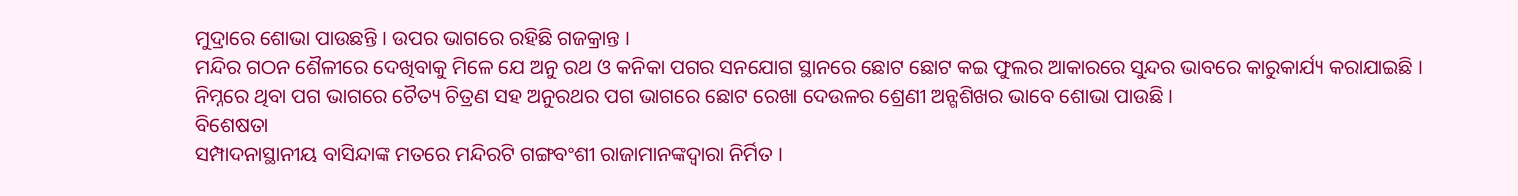ମୁଦ୍ରାରେ ଶୋଭା ପାଉଛନ୍ତି । ଉପର ଭାଗରେ ରହିଛି ଗଜକ୍ରାନ୍ତ ।
ମନ୍ଦିର ଗଠନ ଶୈଳୀରେ ଦେଖିବାକୁ ମିଳେ ଯେ ଅନୁ ରଥ ଓ କନିକା ପଗର ସନଯୋଗ ସ୍ଥାନରେ ଛୋଟ ଛୋଟ କଇ ଫୁଲର ଆକାରରେ ସୁନ୍ଦର ଭାବରେ କାରୁକାର୍ଯ୍ୟ କରାଯାଇଛି । ନିମ୍ନରେ ଥିବା ପଗ ଭାଗରେ ଚୈତ୍ୟ ଚିତ୍ରଣ ସହ ଅନୁରଥର ପଗ ଭାଗରେ ଛୋଟ ରେଖା ଦେଉଳର ଶ୍ରେଣୀ ଅନ୍ଗଶିଖର ଭାବେ ଶୋଭା ପାଉଛି ।
ବିଶେଷତା
ସମ୍ପାଦନାସ୍ଥାନୀୟ ବାସିନ୍ଦାଙ୍କ ମତରେ ମନ୍ଦିରଟି ଗଙ୍ଗବଂଶୀ ରାଜାମାନଙ୍କଦ୍ୱାରା ନିର୍ମିତ ।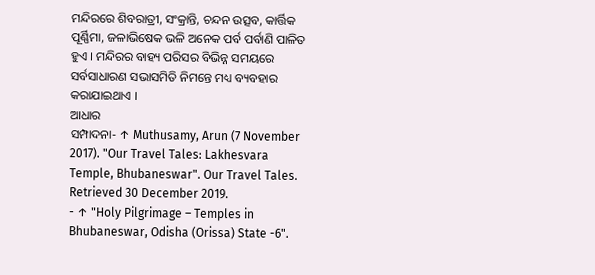ମନ୍ଦିରରେ ଶିବରାତ୍ରୀ, ସଂକ୍ରାନ୍ତି, ଚନ୍ଦନ ଉତ୍ସବ, କାର୍ତ୍ତିକ ପୂର୍ଣ୍ଣିମା, ଜଳାଭିଷେକ ଭଳି ଅନେକ ପର୍ବ ପର୍ବାଣି ପାଳିତ ହୁଏ । ମନ୍ଦିରର ବାହ୍ୟ ପରିସର ବିଭିନ୍ନ ସମୟରେ ସର୍ବସାଧାରଣ ସଭାସମିତି ନିମନ୍ତେ ମଧ୍ୟ ବ୍ୟବହାର କରାଯାଇଥାଏ ।
ଆଧାର
ସମ୍ପାଦନା- ↑ Muthusamy, Arun (7 November 2017). "Our Travel Tales: Lakhesvara Temple, Bhubaneswar". Our Travel Tales. Retrieved 30 December 2019.
- ↑ "Holy Pilgrimage – Temples in Bhubaneswar, Odisha (Orissa) State -6".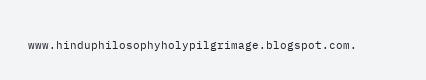www.hinduphilosophyholypilgrimage.blogspot.com.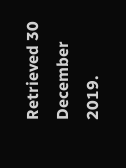Retrieved 30 December 2019.